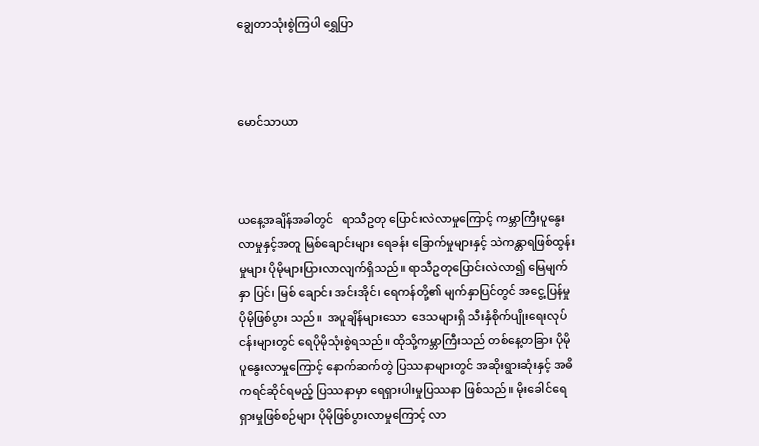ချွေတာသုံးစွဲကြပါ ရွှေပြာ



မောင်သာယာ



ယနေ့အချိန်အခါတွင်   ရာသီဥတု ပြောင်းလဲလာမှုကြောင့် ကမ္ဘာကြီးပူနွေး လာမှုနှင့်အတူ မြစ်ချောင်းများ ရေခန်း ခြောက်မှုများနှင့် သဲကန္တာရဖြစ်ထွန်းမှုများ ပိုမိုများပြားလာလျက်ရှိသည်။ ရာသီဥတုပြောင်းလဲလာ၍ မြေမျက်နှာ ပြင်၊ မြစ် ချောင်း အင်းအိုင်၊ ရေကန်တို့၏ မျက်နှာပြင်တွင် အငွေ့ပြန်မှု ပိုမိုဖြစ်ပွား သည်။  အပူချိန်များသော  ဒေသများရှိ သီးနှံစိုက်ပျိုးရေးလုပ်ငန်းများတွင် ရေပိုမိုသုံးစွဲရသည်။ ထိုသို့ကမ္ဘာကြီးသည် တစ်နေ့တခြား ပိုမိုပူနွေးလာမှုကြောင့် နောက်ဆက်တွဲ ပြဿနာများတွင် အဆိုးရွားဆုံးနှင့် အဓိကရင်ဆိုင်ရမည့် ပြဿနာမှာ ရေရှားပါးမှုပြဿနာ ဖြစ်သည်။ မိုးခေါင်ရေရှားမှုဖြစ်စဉ်များ ပိုမိုဖြစ်ပွားလာမှုကြောင့် လာ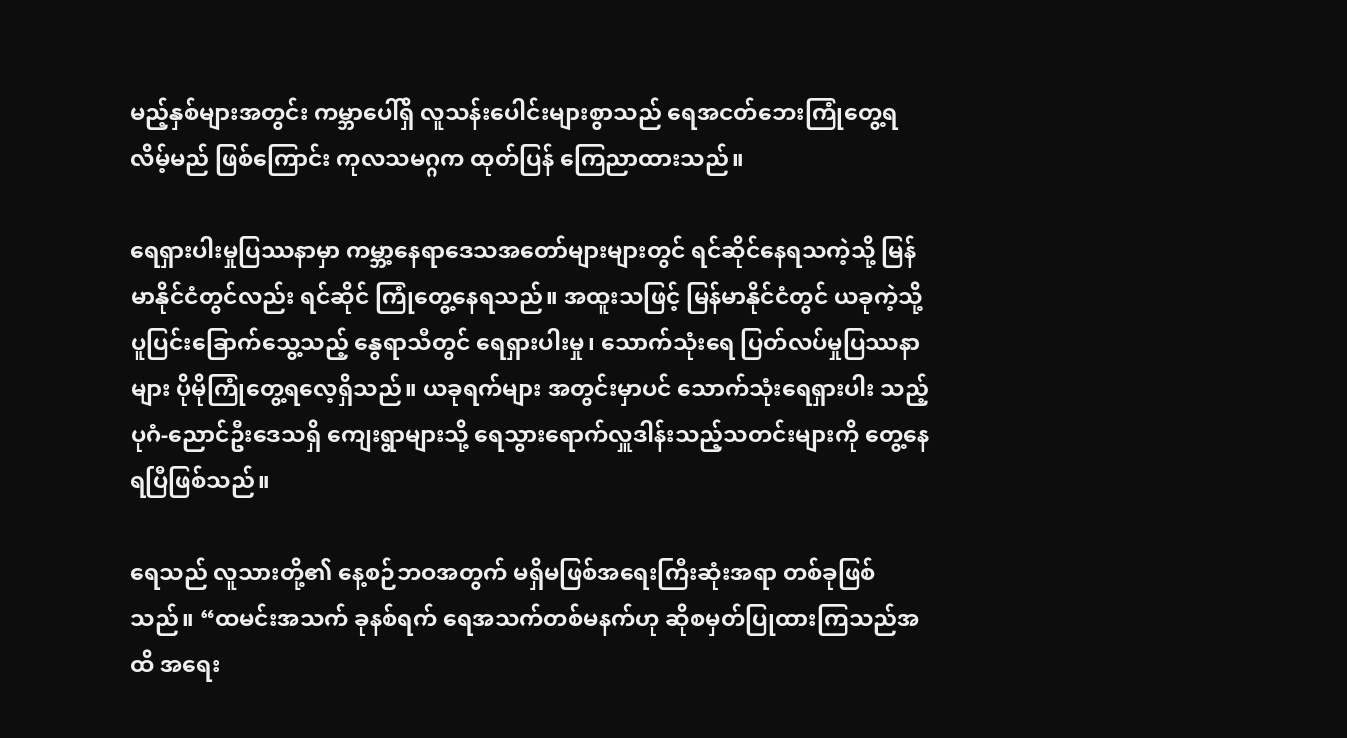မည့်နှစ်များအတွင်း ကမ္ဘာပေါ်ရှိ လူသန်းပေါင်းများစွာသည် ရေအငတ်ဘေးကြုံတွေ့ရလိမ့်မည် ဖြစ်ကြောင်း ကုလသမဂ္ဂက ထုတ်ပြန် ကြေညာထားသည်။

ရေရှားပါးမှုပြဿနာမှာ ကမ္ဘာ့နေရာဒေသအတော်များများတွင် ရင်ဆိုင်နေရသကဲ့သို့ မြန်မာနိုင်ငံတွင်လည်း ရင်ဆိုင် ကြုံတွေ့နေရသည်။ အထူးသဖြင့် မြန်မာနိုင်ငံတွင် ယခုကဲ့သို့ ပူပြင်းခြောက်သွေ့သည့် နွေရာသီတွင် ရေရှားပါးမှု၊ သောက်သုံးရေ ပြတ်လပ်မှုပြဿနာများ ပိုမိုကြုံတွေ့ရလေ့ရှိသည်။ ယခုရက်များ အတွင်းမှာပင် သောက်သုံးရေရှားပါး သည့် ပုဂံ-ညောင်ဦးဒေသရှိ ကျေးရွာများသို့ ရေသွားရောက်လှူဒါန်းသည့်သတင်းများကို တွေ့နေရပြီဖြစ်သည်။

ရေသည် လူသားတို့၏ နေ့စဉ်ဘဝအတွက် မရှိမဖြစ်အရေးကြီးဆုံးအရာ တစ်ခုဖြစ်သည်။ “ထမင်းအသက် ခုနစ်ရက် ရေအသက်တစ်မနက်ဟု ဆိုစမှတ်ပြုထားကြသည်အထိ အရေး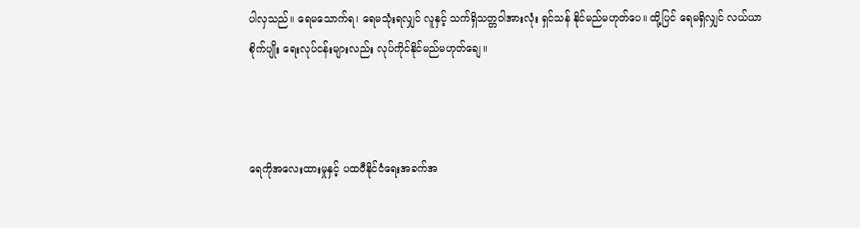ပါလှသည်။ ရေမသောက်ရ၊ ရေမသုံးရလျှင် လူနှင့် သက်ရှိသတ္တဝါအားလုံး ရှင်သန် နိုင်မည်မဟုတ်ပေ။ ထို့ပြင် ရေမရှိလျှင် လယ်ယာစိုက်ပျိုး ရေးလုပ်ငန်းများလည်း လုပ်ကိုင်နိုင်မည်မဟုတ်ချေ။



ရေကိုအလေးထားမှုနှင့် ပထဝီနိုင်ငံရေးအခက်အ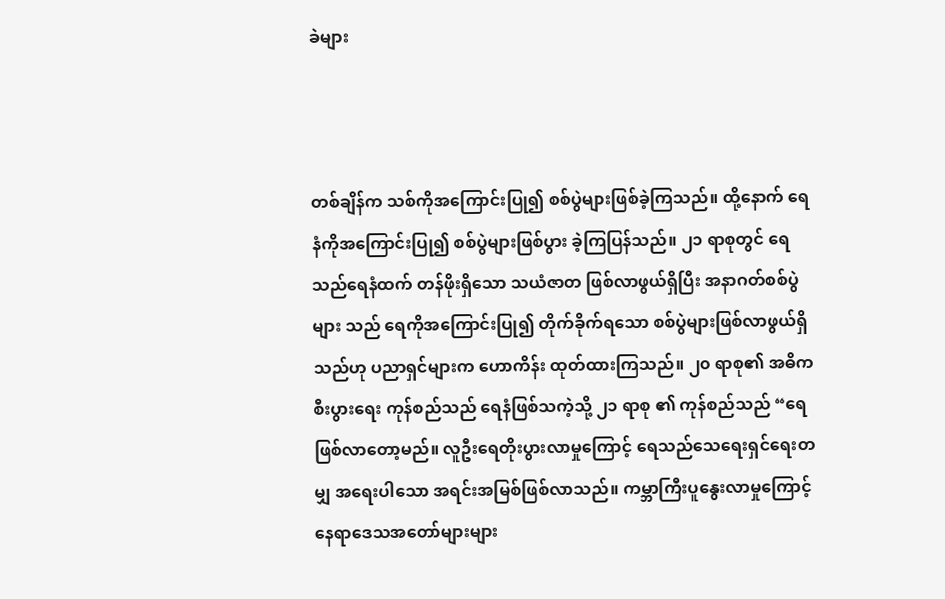ခဲများ



တစ်ချိန်က သစ်ကိုအကြောင်းပြု၍ စစ်ပွဲများဖြစ်ခဲ့ကြသည်။ ထို့နောက် ရေနံကိုအကြောင်းပြု၍ စစ်ပွဲများဖြစ်ပွား ခဲ့ကြပြန်သည်။ ၂၁ ရာစုတွင် ရေသည်ရေနံထက် တန်ဖိုးရှိသော သယံဇာတ ဖြစ်လာဖွယ်ရှိပြီး အနာဂတ်စစ်ပွဲများ သည် ရေကိုအကြောင်းပြု၍ တိုက်ခိုက်ရသော စစ်ပွဲများဖြစ်လာဖွယ်ရှိသည်ဟု ပညာရှင်များက ဟောကိန်း ထုတ်ထားကြသည်။ ၂၀ ရာစု၏ အဓိကစီးပွားရေး ကုန်စည်သည် ရေနံဖြစ်သကဲ့သို့ ၂၁ ရာစု ၏ ကုန်စည်သည် “ရေ ဖြစ်လာတော့မည်။ လူဦးရေတိုးပွားလာမှုကြောင့် ရေသည်သေရေးရှင်ရေးတမျှ အရေးပါသော အရင်းအမြစ်ဖြစ်လာသည်။ ကမ္ဘာကြီးပူနွေးလာမှုကြောင့် နေရာဒေသအတော်များများ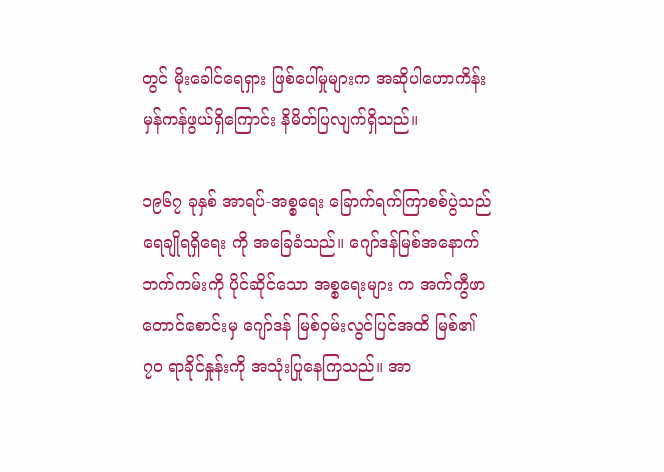တွင် မိုးခေါင်ရေရှား ဖြစ်ပေါ်မှုများက အဆိုပါဟောကိန်း မှန်ကန်ဖွယ်ရှိကြောင်း နိမိတ်ပြလျက်ရှိသည်။

၁၉၆၇ ခုနှစ် အာရပ်-အစ္စရေး ခြောက်ရက်ကြာစစ်ပွဲသည် ရေချိုရရှိရေး ကို အခြေခံသည်။ ဂျော်ဒန်မြစ်အနောက် ဘက်ကမ်းကို ပိုင်ဆိုင်သော အစ္စရေးများ က အက်ကွီဖာတောင်စောင်းမှ ဂျော်ဒန် မြစ်ဝှမ်းလွင်ပြင်အထိ မြစ်၏ ၇၀ ရာခိုင်နှုန်းကို အသုံးပြုနေကြသည်။ အာ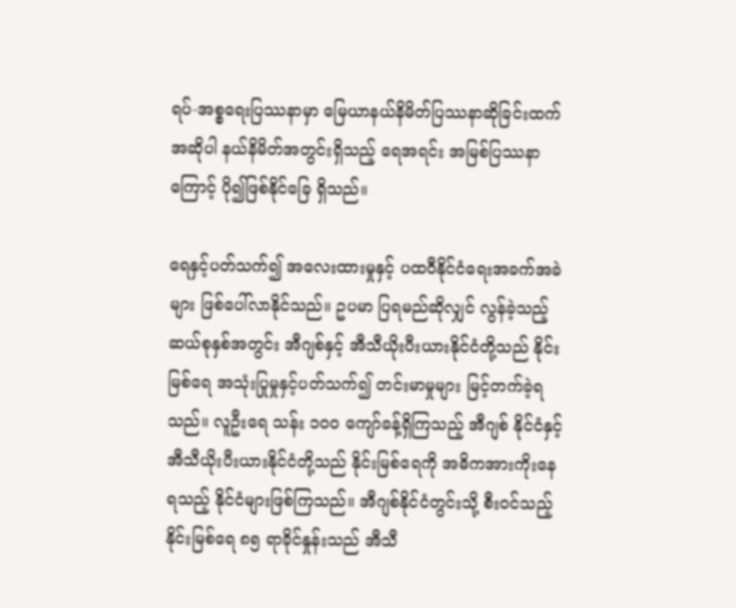ရပ်-အစ္စရေးပြဿနာမှာ မြေယာနယ်နိမိတ်ပြဿနာဆိုခြင်းထက် အဆိုပါ နယ်နိမိတ်အတွင်းရှိသည့် ရေအရင်း အမြစ်ပြဿနာကြောင့် ပို၍ဖြစ်နိုင်ခြေ ရှိသည်။

ရေနှင့်ပတ်သက်၍ အလေးထားမှုနှင့် ပထဝီနိုင်ငံရေးအခက်အခဲများ ဖြစ်ပေါ်လာနိုင်သည်။ ဥပမာ ပြရမည်ဆိုလျှင် လွန်ခဲ့သည့် ဆယ်စုနှစ်အတွင်း အီဂျစ်နှင့် အီသီယိုးပီးယားနိုင်ငံတို့သည် နိုင်းမြစ်ရေ အသုံးပြုမှုနှင့်ပတ်သက်၍ တင်းမာမှုများ မြင့်တက်ခဲ့ရသည်။ လူဦးရေ သန်း ၁၀၀ ကျော်ခန့်ရှိကြသည့် အီဂျစ် နိုင်ငံနှင့် အီသီယိုးပီးယားနိုင်ငံတို့သည် နိုင်းမြစ်ရေကို အဓိကအားကိုးနေရသည့် နိုင်ငံများဖြစ်ကြသည်။ အီဂျစ်နိုင်ငံတွင်းသို့ စီးဝင်သည့် နိုင်းမြစ်ရေ ၈၅ ရာခိုင်နှုန်းသည် အီသီ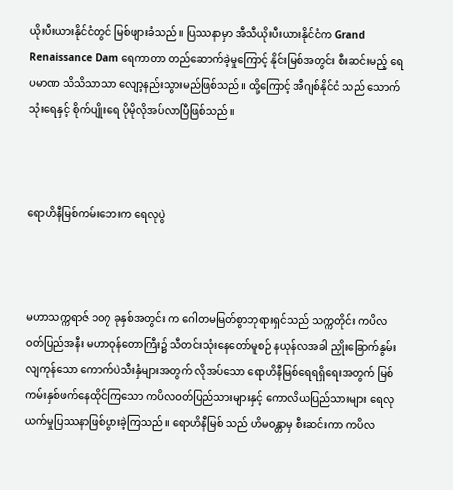ယိုးပီးယားနိုင်ငံတွင် မြစ်ဖျားခံသည်။ ပြဿနာမှာ အီသီယိုးပီးယားနိုင်ငံက Grand Renaissance Dam ရေကာတာ တည်ဆောက်ခဲ့မှုကြောင့် နိုင်းမြစ်အတွင်း စီးဆင်းမည့် ရေပမာဏ သိသိသာသာ လျော့နည်းသွားမည်ဖြစ်သည်။ ထို့ကြောင့် အီဂျစ်နိုင်ငံ သည် သောက်သုံးရေနှင့် စိုက်ပျိုးရေ ပိုမိုလိုအပ်လာပြီဖြစ်သည်။



ရောဟိနီမြစ်ကမ်းဘေးက ရေလုပွဲ



မဟာသက္ကရာဇ် ၁၀၇ ခုနှစ်အတွင်း က ဂေါတမမြတ်စွာဘုရားရှင်သည် သက္ကတိုင်း ကပိလဝတ်ပြည်အနီး မဟာဝုန်တောကြီး၌ သီတင်းသုံးနေတော်မူစဉ် နယုန်လအခါ ညှိုးခြောက်နွမ်းလျကုန်သော ကောက်ပဲသီးနှံများအတွက် လိုအပ်သော ရောဟိနီမြစ်ရေရရှိရေးအတွက် မြစ်ကမ်းနှစ်ဖက်နေထိုင်ကြသော ကပိလဝတ်ပြည်သားများနှင့် ကောလိယပြည်သားများ ရေလုယက်မှုပြဿနာဖြစ်ပွားခဲ့ကြသည်။ ရောဟိနီမြစ် သည် ဟိမဝန္တာမှ စီးဆင်းကာ ကပိလ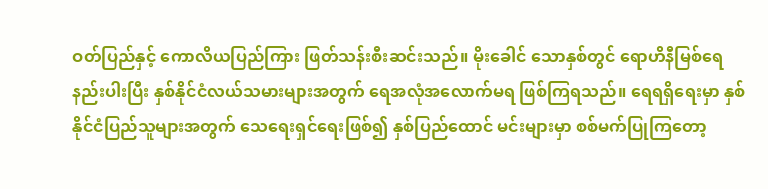ဝတ်ပြည်နှင့် ကောလိယပြည်ကြား ဖြတ်သန်းစီးဆင်းသည်။ မိုးခေါင် သောနှစ်တွင် ရောဟိနီမြစ်ရေနည်းပါးပြီး နှစ်နိုင်ငံလယ်သမားများအတွက် ရေအလုံအလောက်မရ ဖြစ်ကြရသည်။ ရေရရှိရေးမှာ နှစ်နိုင်ငံပြည်သူများအတွက် သေရေးရှင်ရေးဖြစ်၍ နှစ်ပြည်ထောင် မင်းများမှာ စစ်မက်ပြုကြတော့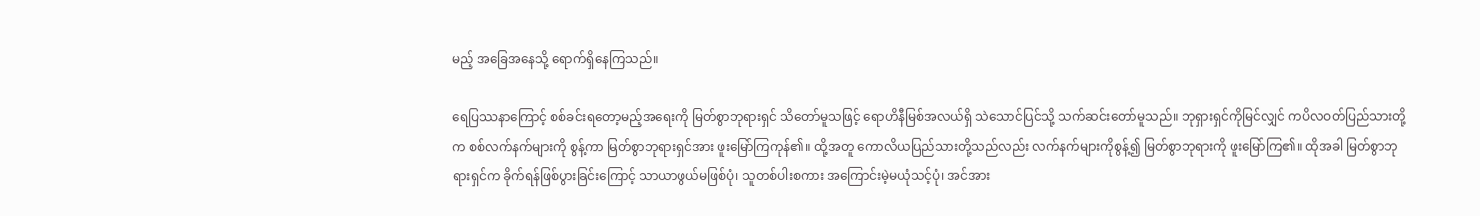မည့် အခြေအနေသို့ ရောက်ရှိနေကြသည်။

ရေပြဿနာကြောင့် စစ်ခင်းရတော့မည့်အရေးကို မြတ်စွာဘုရားရှင် သိတော်မူသဖြင့် ရောဟိနီမြစ်အလယ်ရှိ သဲသောင်ပြင်သို့ သက်ဆင်းတော်မူသည်။ ဘုရှားရှင်ကိုမြင်လျှင် ကပိလဝတ်ပြည်သားတို့က စစ်လက်နက်များကို စွန့်ကာ မြတ်စွာဘုရားရှင်အား ဖူးမြော်ကြကုန်၏။ ထို့အတူ ကောလိယပြည်သားတို့သည်လည်း လက်နက်များကိုစွန့်၍ မြတ်စွာဘုရားကို ဖူးမြော်ကြ၏။ ထိုအခါ မြတ်စွာဘုရားရှင်က ခိုက်ရန်ဖြစ်ပွားခြင်းကြောင့် သာယာဖွယ်မဖြစ်ပုံ၊ သူတစ်ပါးစကား အကြောင်းမဲ့မယုံသင့်ပုံ၊ အင်အား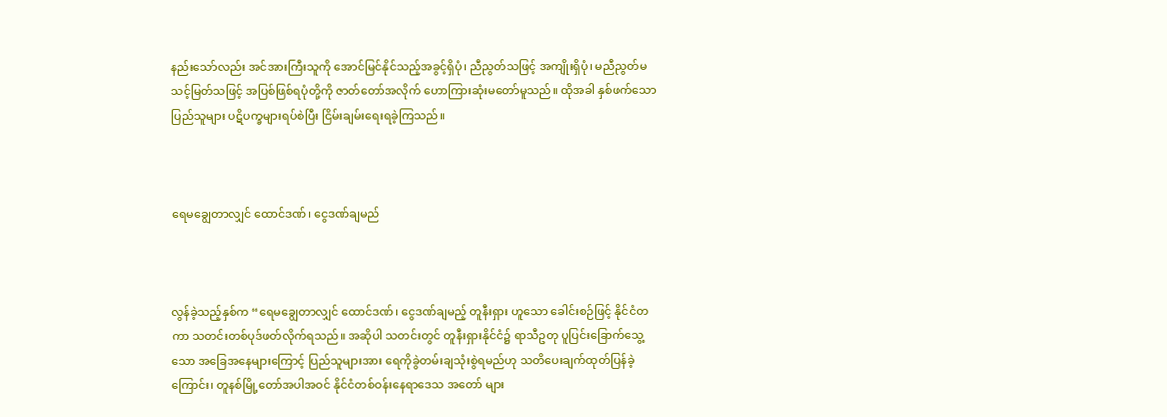နည်းသော်လည်း အင်အားကြီးသူကို အောင်မြင်နိုင်သည့်အခွင့်ရှိပုံ၊ ညီညွတ်သဖြင့် အကျိုးရှိပုံ၊ မညီညွတ်မသင့်မြတ်သဖြင့် အပြစ်ဖြစ်ရပုံတို့ကို ဇာတ်တော်အလိုက် ဟောကြားဆုံးမတော်မူသည်။ ထိုအခါ နှစ်ဖက်သောပြည်သူများ ပဋိပက္ခများရပ်စဲပြီး ငြိမ်းချမ်းရေးရခဲ့ကြသည်။



ရေမချွေတာလျှင် ထောင်ဒဏ်၊ ငွေဒဏ်ချမည်



လွန်ခဲ့သည့်နှစ်က “ရေမချွေတာလျှင် ထောင်ဒဏ်၊ ငွေဒဏ်ချမည့် တူနီးရှား ဟူသော ခေါင်းစဉ်ဖြင့် နိုင်ငံတကာ သတင်းတစ်ပုဒ်ဖတ်လိုက်ရသည်။ အဆိုပါ သတင်းတွင် တူနီးရှားနိုင်ငံ၌ ရာသီဥတု ပူပြင်းခြောက်သွေ့သော အခြေအနေများကြောင့် ပြည်သူများအား ရေကိုခွဲတမ်းချသုံးစွဲရမည်ဟု သတိပေးချက်ထုတ်ပြန်ခဲ့ကြောင်း၊ တူနစ်မြို့တော်အပါအဝင် နိုင်ငံတစ်ဝန်းနေရာဒေသ အတော် များ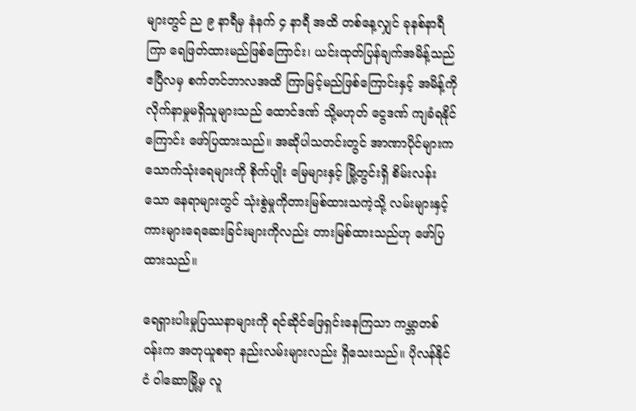များတွင် ည ၉ နာရီမှ နံနက် ၄ နာရီ အထိ တစ်နေ့လျှင် ခုနစ်နာရီကြာ ရေဖြတ်ထားမည်ဖြစ်ကြောင်း၊ ယင်းထုတ်ပြန်ချက်အမိန့်သည် ဧပြီလမှ စက်တင်ဘာလအထိ ကြာမြင့်မည်ဖြစ်ကြောင်းနှင့် အမိန့်ကို လိုက်နာမှုမရှိသူများသည် ထောင်ဒဏ် သို့မဟုတ် ငွေဒဏ် ကျခံရနိုင်ကြောင်း ဖော်ပြထားသည်။ အဆိုပါသတင်းတွင် အာဏာပိုင်များက သောက်သုံးရေများကို စိုက်ပျိုး မြေများနှင့် မြို့တွင်းရှိ စိမ်းလန်းသော နေရာများတွင် သုံးစွဲမှုကိုတားမြစ်ထားသကဲ့သို့ လမ်းများနှင့် ကားများရေဆေးခြင်းများကိုလည်း တားမြစ်ထားသည်ဟု ဖော်ပြထားသည်။

ရေရှားပါးမှုပြဿနာများကို ရင်ဆိုင်ဖြေရှင်းနေကြသာ ကမ္ဘာတစ်ဝန်းက အတုယူစရာ နည်းလမ်းများလည်း ရှိသေးသည်။ ပိုလန်နိုင်ငံ ဝါဆောမြို့မှ လူ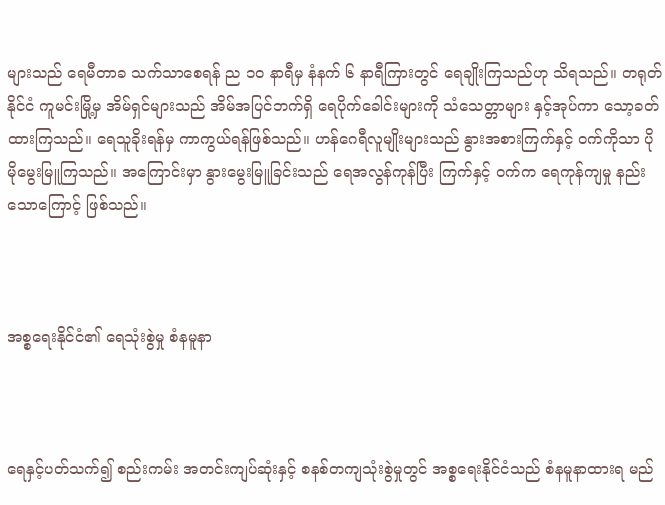များသည် ရေမီတာခ သက်သာစေရန် ည ၁၀ နာရီမှ နံနက် ၆ နာရီကြားတွင် ရေချိုးကြသည်ဟု သိရသည်။ တရုတ်နိုင်ငံ ကူမင်းမြို့မှ အိမ်ရှင်များသည် အိမ်အပြင်ဘက်ရှိ ရေပိုက်ခေါင်းများကို သံသေတ္တာများ နှင့်အုပ်ကာ သော့ခတ်ထားကြသည်။ ရေသူခိုးရန်မှ ကာကွယ်ရန်ဖြစ်သည်။ ဟန်ဂေရီလူမျိုးများသည် နွားအစားကြက်နှင့် ဝက်ကိုသာ ပိုမိုမွေးမြူကြသည်။ အကြောင်းမှာ နွားမွေးမြူခြင်းသည် ရေအလွန်ကုန်ပြီး ကြက်နှင့် ဝက်က ရေကုန်ကျမှု နည်းသောကြောင့် ဖြစ်သည်။



အစ္စရေးနိုင်ငံ၏ ရေသုံးစွဲမှု စံနမူနာ



ရေနှင့်ပတ်သက်၍ စည်းကမ်း အတင်းကျပ်ဆုံးနှင့် စနစ်တကျသုံးစွဲမှုတွင် အစ္စရေးနိုင်ငံသည် စံနမူနာထားရ မည်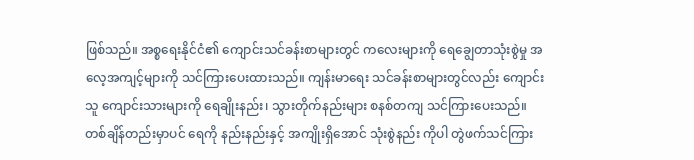ဖြစ်သည်။ အစ္စရေးနိုင်ငံ၏ ကျောင်းသင်ခန်းစာများတွင် ကလေးများကို ရေချွေတာသုံးစွဲမှု အလေ့အကျင့်များကို သင်ကြားပေးထားသည်။ ကျန်းမာရေး သင်ခန်းစာများတွင်လည်း ကျောင်းသူ ကျောင်းသားများကို ရေချိုးနည်း၊ သွားတိုက်နည်းများ စနစ်တကျ သင်ကြားပေးသည်။ တစ်ချိန်တည်းမှာပင် ရေကို နည်းနည်းနှင့် အကျိုးရှိအောင် သုံးစွဲနည်း ကိုပါ တွဲဖက်သင်ကြား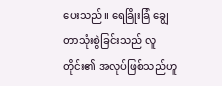ပေးသည်။ ရေခြိုးခြံ ချွေတာသုံးစွဲခြင်းသည် လူတိုင်း၏ အလုပ်ဖြစ်သည်ဟူ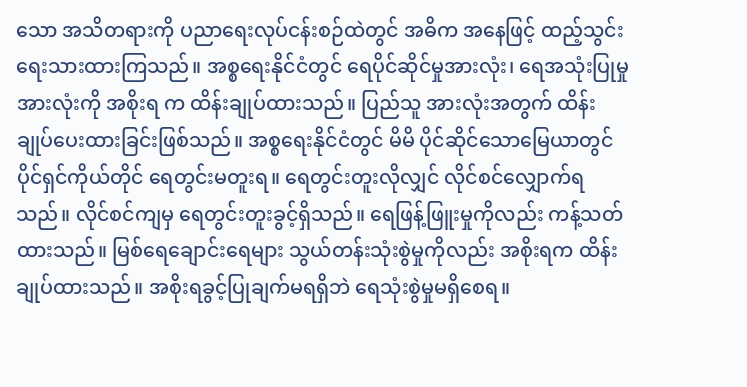သော အသိတရားကို ပညာရေးလုပ်ငန်းစဉ်ထဲတွင် အဓိက အနေဖြင့် ထည့်သွင်းရေးသားထားကြသည်။ အစ္စရေးနိုင်ငံတွင် ရေပိုင်ဆိုင်မှုအားလုံး၊ ရေအသုံးပြုမှုအားလုံးကို အစိုးရ က ထိန်းချုပ်ထားသည်။ ပြည်သူ အားလုံးအတွက် ထိန်းချုပ်ပေးထားခြင်းဖြစ်သည်။ အစ္စရေးနိုင်ငံတွင် မိမိ ပိုင်ဆိုင်သောမြေယာတွင် ပိုင်ရှင်ကိုယ်တိုင် ရေတွင်းမတူးရ။ ရေတွင်းတူးလိုလျှင် လိုင်စင်လျှောက်ရသည်။ လိုင်စင်ကျမှ ရေတွင်းတူးခွင့်ရှိသည်။ ရေဖြန့်ဖြူးမှုကိုလည်း ကန့်သတ်ထားသည်။ မြစ်ရေချောင်းရေများ သွယ်တန်းသုံးစွဲမှုကိုလည်း အစိုးရက ထိန်းချုပ်ထားသည်။ အစိုးရခွင့်ပြုချက်မရရှိဘဲ ရေသုံးစွဲမှုမရှိစေရ။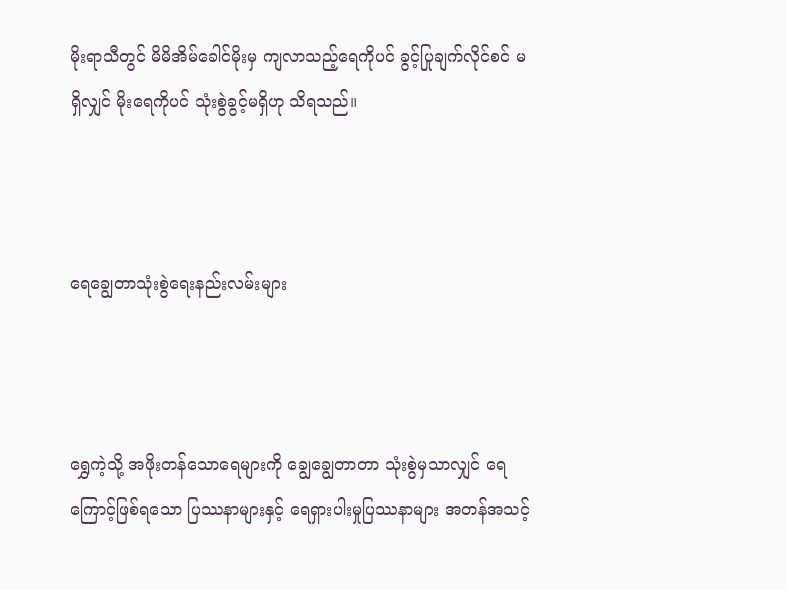မိုးရာသီတွင် မိမိအိမ်ခေါင်မိုးမှ ကျလာသည့်ရေကိုပင် ခွင့်ပြုချက်လိုင်စင် မရှိလျှင် မိုးရေကိုပင် သုံးစွဲခွင့်မရှိဟု သိရသည်။



ရေချွေတာသုံးစွဲရေးနည်းလမ်းများ



ရွှေကဲ့သို့ အဖိုးတန်သောရေများကို ချွေချွေတာတာ သုံးစွဲမှသာလျှင် ရေကြောင့်ဖြစ်ရသော ပြဿနာများနှင့် ရေရှားပါးမှုပြဿနာများ အတန်အသင့်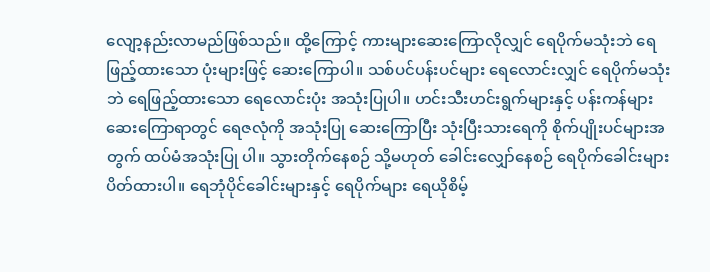လျော့နည်းလာမည်ဖြစ်သည်။ ထို့ကြောင့် ကားများဆေးကြောလိုလျှင် ရေပိုက်မသုံးဘဲ ရေဖြည့်ထားသော ပုံးများဖြင့် ဆေးကြောပါ။ သစ်ပင်ပန်းပင်များ ရေလောင်းလျှင် ရေပိုက်မသုံးဘဲ ရေဖြည့်ထားသော ရေလောင်းပုံး အသုံးပြုပါ။ ဟင်းသီးဟင်းရွက်များနှင့် ပန်းကန်များ ဆေးကြောရာတွင် ရေဇလုံကို အသုံးပြု ဆေးကြောပြီး သုံးပြီးသားရေကို စိုက်ပျိုးပင်များအတွက် ထပ်မံအသုံးပြု ပါ။ သွားတိုက်နေစဉ် သို့မဟုတ် ခေါင်းလျှော်နေစဉ် ရေပိုက်ခေါင်းများ ပိတ်ထားပါ။ ရေဘုံပိုင်ခေါင်းများနှင့် ရေပိုက်များ ရေယိုစိမ့်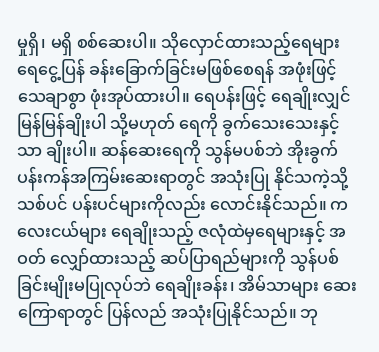မှုရှိ၊ မရှိ စစ်ဆေးပါ။ သိုလှောင်ထားသည့်ရေများ ရေငွေ့ပြန် ခန်းခြောက်ခြင်းမဖြစ်စေရန် အဖုံးဖြင့် သေချာစွာ ဖုံးအုပ်ထားပါ။ ရေပန်းဖြင့် ရေချိုးလျှင် မြန်မြန်ချိုးပါ သို့မဟုတ် ရေကို ခွက်သေးသေးနှင့်သာ ချိုးပါ။ ဆန်ဆေးရေကို သွန်မပစ်ဘဲ အိုးခွက်ပန်းကန်အကြမ်းဆေးရာတွင် အသုံးပြု နိုင်သကဲ့သို့ သစ်ပင် ပန်းပင်များကိုလည်း လောင်းနိုင်သည်။ ကလေးငယ်များ ရေချိုးသည့် ဇလုံထဲမှရေများနှင့် အဝတ် လျှော်ထားသည့် ဆပ်ပြာရည်များကို သွန်ပစ်ခြင်းမျိုးမပြုလုပ်ဘဲ ရေချိုးခန်း၊ အိမ်သာများ ဆေးကြောရာတွင် ပြန်လည် အသုံးပြုနိုင်သည်။ ဘု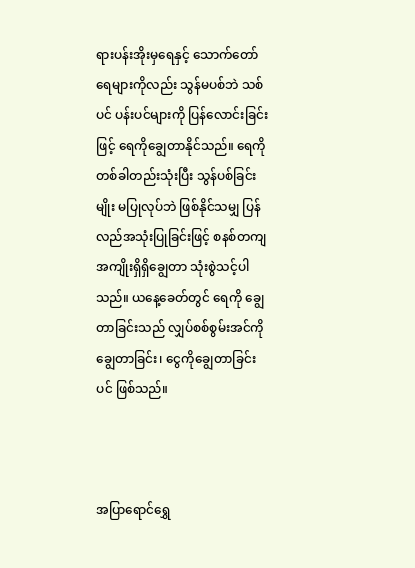ရားပန်းအိုးမှရေနှင့် သောက်တော်ရေများကိုလည်း သွန်မပစ်ဘဲ သစ်ပင် ပန်းပင်များကို ပြန်လောင်းခြင်းဖြင့် ရေကိုချွေတာနိုင်သည်။ ရေကိုတစ်ခါတည်းသုံးပြီး သွန်ပစ်ခြင်းမျိုး မပြုလုပ်ဘဲ ဖြစ်နိုင်သမျှ ပြန်လည်အသုံးပြုခြင်းဖြင့် စနစ်တကျ အကျိုးရှိရှိချွေတာ သုံးစွဲသင့်ပါသည်။ ယနေ့ခေတ်တွင် ရေကို ချွေတာခြင်းသည် လျှပ်စစ်စွမ်းအင်ကို ချွေတာခြင်း၊ ငွေကိုချွေတာခြင်းပင် ဖြစ်သည်။



အပြာရောင်ရွှေ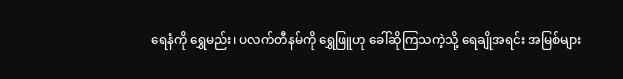ရေနံကို ရွှေမည်း၊ ပလက်တီနမ်ကို ရွှေဖြူဟု ခေါ်ဆိုကြသကဲ့သို့ ရေချိုအရင်း အမြစ်များ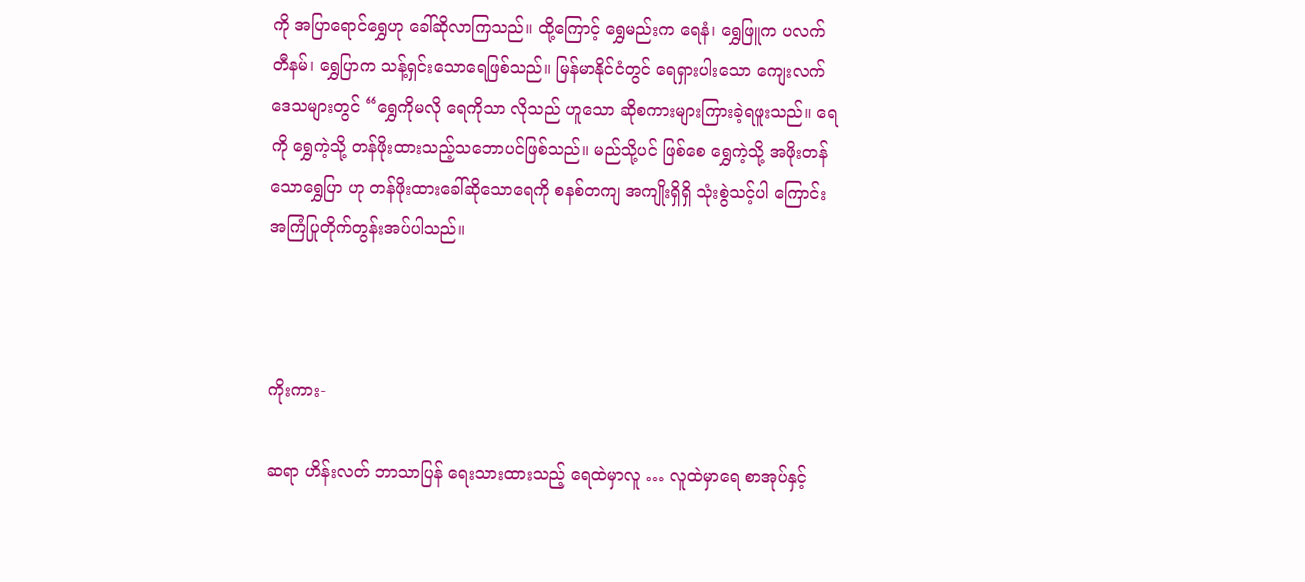ကို အပြာရောင်ရွှေဟု ခေါ်ဆိုလာကြသည်။ ထို့ကြောင့် ရွှေမည်းက ရေနံ၊ ရွှေဖြူက ပလက်တီနမ်၊ ရွှေပြာက သန့်ရှင်းသောရေဖြစ်သည်။ မြန်မာနိုင်ငံတွင် ရေရှားပါးသော ကျေးလက်ဒေသများတွင် “ရွှေကိုမလို ရေကိုသာ လိုသည် ဟူသော ဆိုစကားများကြားခဲ့ရဖူးသည်။ ရေကို ရွှေကဲ့သို့ တန်ဖိုးထားသည့်သဘောပင်ဖြစ်သည်။ မည်သို့ပင် ဖြစ်စေ ရွှေကဲ့သို့ အဖိုးတန်သောရွှေပြာ ဟု တန်ဖိုးထားခေါ်ဆိုသောရေကို စနစ်တကျ အကျိုးရှိရှိ သုံးစွဲသင့်ပါ ကြောင်း အကြံပြုတိုက်တွန်းအပ်ပါသည်။



ကိုးကား-

ဆရာ ဟိန်းလတ် ဘာသာပြန် ရေးသားထားသည့် ရေထဲမှာလူ … လူထဲမှာရေ စာအုပ်နှင့်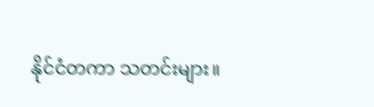နိုင်ငံတကာ သတင်းများ။